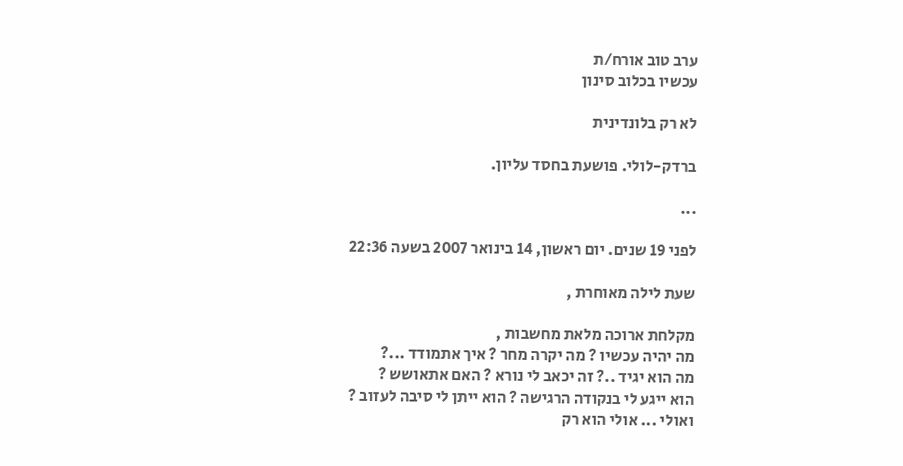ערב טוב אורח/ת
עכשיו בכלוב סינון

לא רק בלונדינית

ברדק-לולי. פושעת בחסד עליון.

...

לפני 19 שנים. יום ראשון, 14 בינואר 2007 בשעה 22:36

שעת לילה מאוחרת ,

מקלחת ארוכה מלאת מחשבות ,
מה יהיה עכשיו ? מה יקרה מחר ? איך אתמודד ...?
מה הוא יגיד ..? זה יכאב לי נורא ? האם אתאושש ?
הוא ייגע לי בנקודה הרגישה ? הוא ייתן לי סיבה לעזוב ?
ואולי ... אולי הוא רק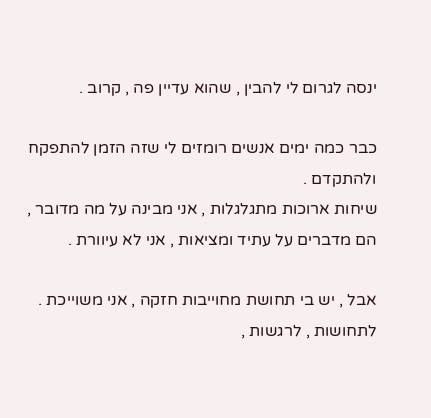ינסה לגרום לי להבין , שהוא עדיין פה , קרוב .

כבר כמה ימים אנשים רומזים לי שזה הזמן להתפקח ולהתקדם .
שיחות ארוכות מתגלגלות , אני מבינה על מה מדובר ,
הם מדברים על עתיד ומציאות , אני לא עיוורת .

אבל , יש בי תחושת מחוייבות חזקה , אני משוייכת .
לתחושות , לרגשות ,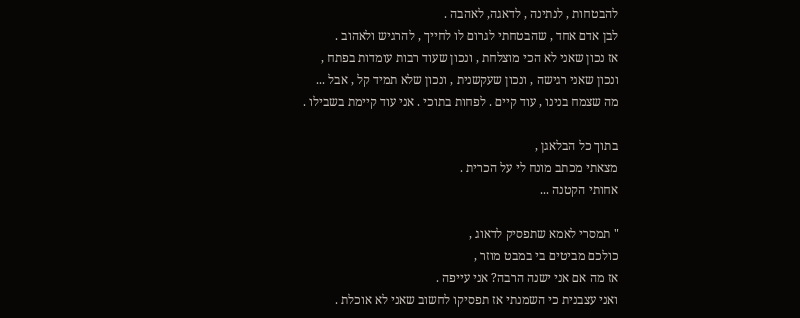להבטחות , לנתינה , לדאגה, לאהבה .
לבן אדם אחד , שהבטחתי לגרום לו לחייך , להרגיש ולאהוב .
אז נכון שאני לא הכי מוצלחת , ונכון שעוד רבות עומדות בפתח ,
ונכון שאני רגישה , ונכון שעקשנית , ונכון שלא תמיד קל , אבל ...
מה שצמח בנינו , עוד קיים . לפחות בתוכי . אני עוד קיימת בשבילו .

בתוך כל הבלאגן ,
מצאתי מכתב מונח לי על הכרית .
אחותי הקטנה ...

" תמסרי לאמא שתפסיק לדאוג ,
כולכם מביטים בי במבט מוזר ,
אז מה אם אני ישנה הרבה? אני עייפה .
ואני עצבנית כי השמנתי אז תפסיקו לחשוב שאני לא אוכלת .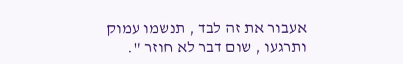אעבור את זה לבד , תנשמו עמוק ותרגעו , שום דבר לא חוזר ".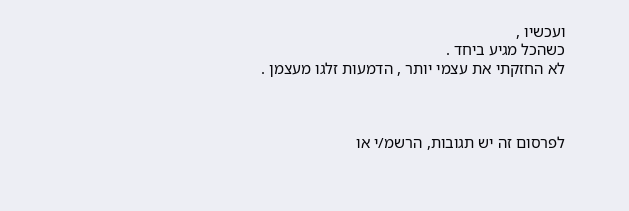ועכשיו ,
כשהכל מגיע ביחד .
לא החזקתי את עצמי יותר , הדמעות זלגו מעצמן .



לפרסום זה יש תגובות, הרשמ/י או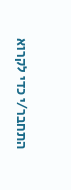התחבר/י כדי לקרוא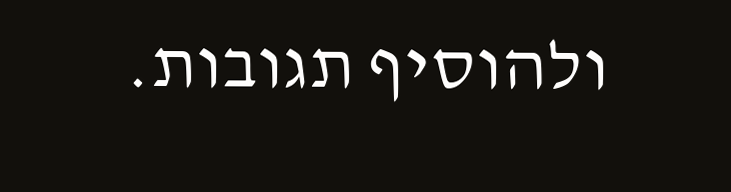ולהוסיף תגובות.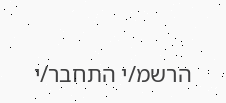הרשמ/י התחבר/י